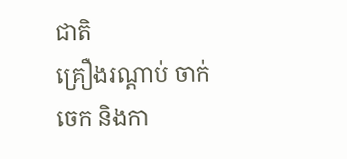ជាតិ
គ្រឿងរណ្ដាប់ ចាក់ចេក និងកា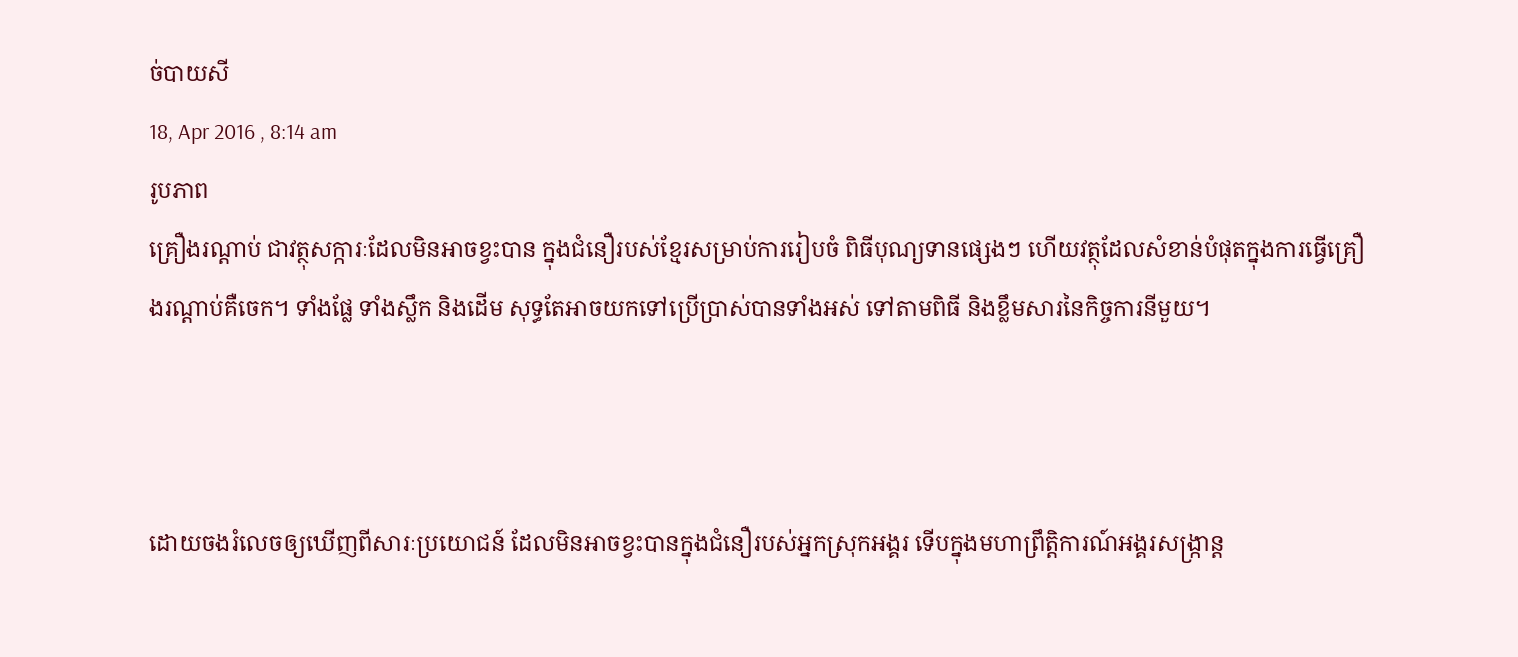ច់បាយសី
18, Apr 2016 , 8:14 am
រូបភាព
គ្រឿងរណ្ដាប់ ជាវត្ថុសក្ការៈដែលមិនអាចខ្វះបាន ក្នុងជំនឿរបស់ខ្មែរសម្រាប់ការរៀបចំ ពិធីបុណ្យទានផ្សេងៗ ហើយវត្ថុដែលសំខាន់បំផុតក្នុងការធ្វើគ្រឿងរណ្ដាប់គឺចេក។ ទាំងផ្លែ ទាំងស្លឹក និងដើម សុទ្ធតែអាចយកទៅប្រើប្រាស់បានទាំងអស់ ទៅតាមពិធី និងខ្លឹមសារនៃកិច្ចការនីមួយ។



ដោយចងរំលេចឲ្យឃើញពីសារៈប្រយោជន៍ ដែលមិនអាចខ្វះបានក្នុងជំនឿរបស់អ្នកស្រុកអង្គរ ទើបក្នុងមហាព្រឹត្តិការណ៍អង្គរសង្ក្រាន្ត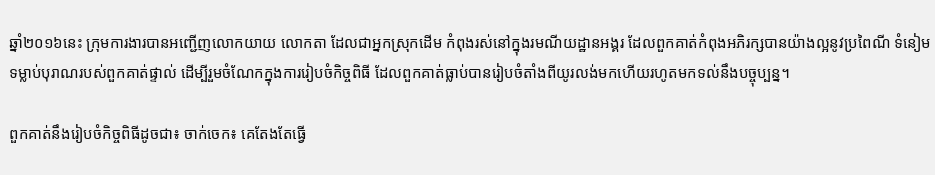ឆ្នាំ២០១៦នេះ ក្រុមការងារបានអញ្ជើញលោកយាយ លោកតា ដែលជាអ្នកស្រុកដើម កំពុងរស់នៅក្នុងរមណីយដ្ឋានអង្គរ ដែលពួកគាត់កំពុងអភិរក្សបានយ៉ាងល្អនូវប្រពៃណី ទំនៀមទម្លាប់បុរាណរបស់ពួកគាត់ផ្ទាល់ ដើម្បីរួមចំណែកក្នុងការរៀបចំកិច្ចពិធី ដែលពួកគាត់ធ្លាប់បានរៀបចំតាំងពីយូរលង់មកហើយរហូតមកទល់នឹងបច្ចុប្បន្ន។

ពួកគាត់នឹងរៀបចំកិច្ចពិធីដូចជា៖ ចាក់ចេក៖ គេតែងតែធ្វើ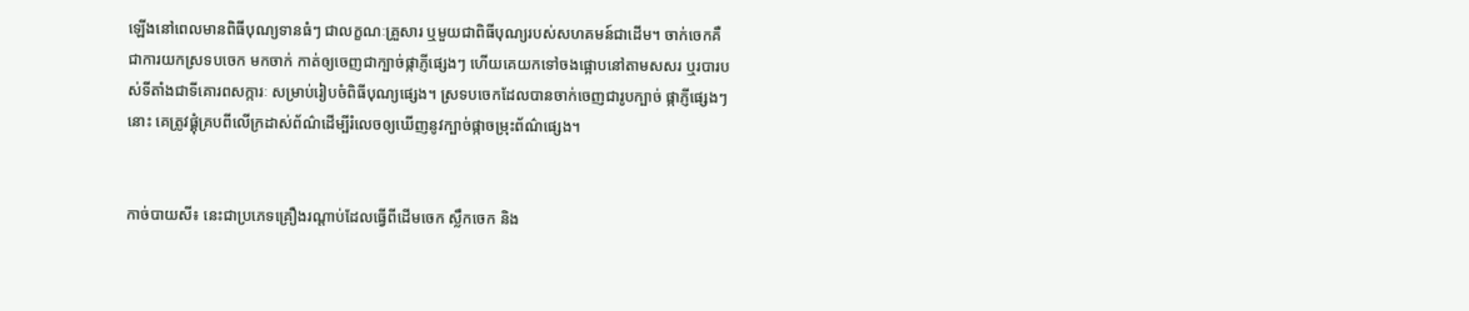ឡើងនៅពេលមានពិធីបុណ្យទានធំៗ ជាលក្ខណៈគ្រួសារ ឬមួយជាពិធីបុណ្យរបស់សហគមន៍ជាដើម។ ចាក់ចេកគឺជាការយកស្រទបចេក មកចាក់ កាត់ឲ្យចេញជាក្បាច់ផ្កាភ្ញីផ្សេងៗ ហើយគេយកទៅចងផ្អោបនៅតាមសសរ ឬរបារបស់ទីតាំងជាទីគោរពសក្ការៈ សម្រាប់រៀបចំពិធីបុណ្យផ្សេង។ ស្រទបចេកដែលបានចាក់ចេញជារូបក្បាច់ ផ្កាភ្ញីផ្សេងៗនោះ គេត្រូវផ្គុំគ្របពីលើក្រដាស់ព័ណ៌ដើម្បីរំលេចឲ្យឃើញនូវក្បាច់ផ្កាចម្រុះព័ណ៌ផ្សេង។


កាច់បាយសី៖ នេះជាប្រភេទគ្រឿងរណ្ដាប់ដែលធ្វើពីដើមចេក ស្លឹកចេក និង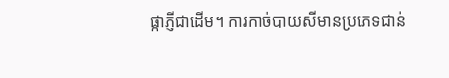ផ្កាភ្ញីជាដើម។ ការកាច់បាយសីមានប្រភេទជាន់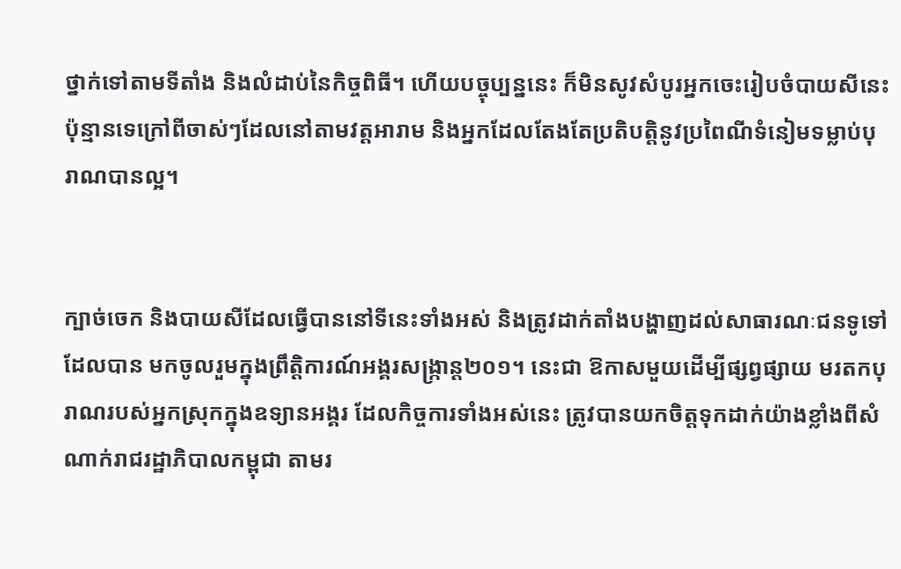ថ្នាក់ទៅតាមទីតាំង និងលំដាប់នៃកិច្ចពិធី។ ហើយបច្ចុប្បន្ននេះ ក៏មិនសូវសំបូរអ្នកចេះរៀបចំបាយសីនេះប៉ុន្មានទេក្រៅពីចាស់ៗដែលនៅតាមវត្តអារាម និងអ្នកដែលតែងតែប្រតិបត្តិនូវប្រពៃណីទំនៀមទម្លាប់បុរាណបានល្អ។


ក្បាច់ចេក និងបាយសីដែលធ្វើបាននៅទីនេះទាំងអស់ និងត្រូវដាក់តាំងបង្ហាញដល់សាធារណៈជនទូទៅដែលបាន មកចូលរួមក្នុងព្រឹត្តិការណ៍អង្គរសង្ក្រាន្ត២០១។ នេះជា ឱកាសមួយដើម្បីផ្សព្វផ្សាយ មរតកបុរាណរបស់អ្នកស្រុកក្នុងឧទ្យានអង្គរ ដែលកិច្ចការទាំងអស់នេះ ត្រូវបានយកចិត្តទុកដាក់យ៉ាងខ្លាំងពីសំណាក់រាជរដ្ឋាភិបាលកម្ពុជា តាមរ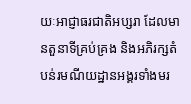យៈអាជ្ញាធរជាតិអប្សរា ដែលមានតួនាទីគ្រប់គ្រង និងអភិរក្សតំបន់រមណីយដ្ឋានអង្គរទាំងមរ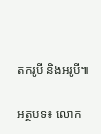តករូបី និងអរូបី៕

អត្ថបទ៖ លោក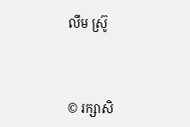លឹម ស្រ៊ូ



© រក្សាសិ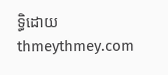ទ្ធិដោយ thmeythmey.com